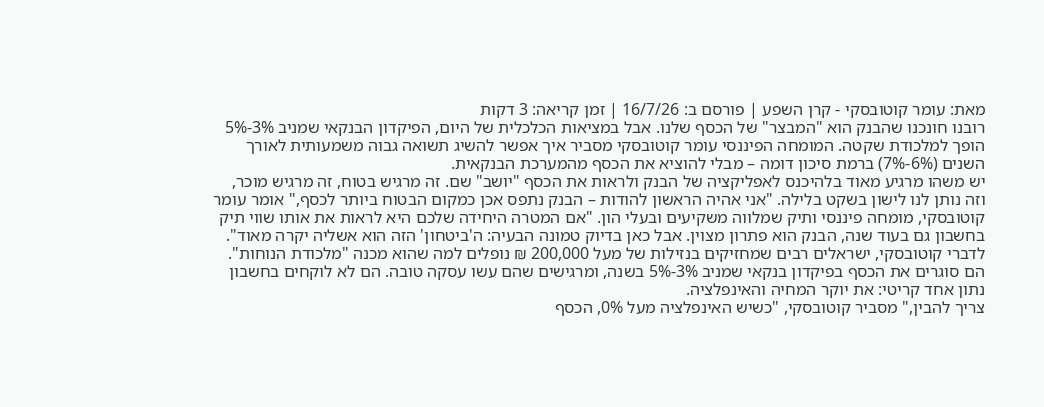מאת: עומר קוטובסקי - קרן השפע | פורסם ב: 16/7/26 | זמן קריאה: 3 דקות
רובנו חונכנו שהבנק הוא "המבצר" של הכסף שלנו. אבל במציאות הכלכלית של היום, הפיקדון הבנקאי שמניב 3%-5% הופך למלכודת שקטה. המומחה הפיננסי עומר קוטובסקי מסביר איך אפשר להשיג תשואה גבוה משמעותית לאורך השנים (6%-7%) ברמת סיכון דומה – מבלי להוציא את הכסף מהמערכת הבנקאית.
יש משהו מרגיע מאוד בלהיכנס לאפליקציה של הבנק ולראות את הכסף "יושב" שם. זה מרגיש בטוח, זה מרגיש מוכר, וזה נותן לנו לישון בשקט בלילה. "אני אהיה הראשון להודות – הבנק נתפס אכן כמקום הבטוח ביותר לכסף," אומר עומר קוטובסקי, מומחה פיננסי ותיק שמלווה משקיעים ובעלי הון. "אם המטרה היחידה שלכם היא לראות את אותו שווי תיק בחשבון גם בעוד שנה, הבנק הוא פתרון מצוין. אבל כאן בדיוק טמונה הבעיה: ה'ביטחון' הזה הוא אשליה יקרה מאוד".
לדברי קוטובסקי, ישראלים רבים שמחזיקים בנזילות של מעל 200,000 ₪ נופלים למה שהוא מכנה "מלכודת הנוחות". הם סוגרים את הכסף בפיקדון בנקאי שמניב 3%-5% בשנה, ומרגישים שהם עשו עסקה טובה. הם לא לוקחים בחשבון נתון אחד קריטי: את יוקר המחיה והאינפלציה.
צריך להבין," מסביר קוטובסקי, "כשיש האינפלציה מעל 0%, הכסף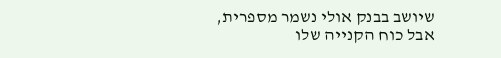שיושב בבנק אולי נשמר מספרית, אבל כוח הקנייה שלו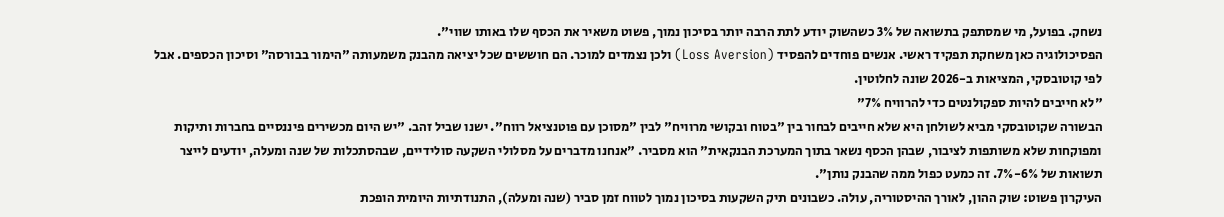נשחק. בפועל, מי שמסתפק בתשואה של 3% כשהשוק יודע לתת הרבה יותר בסיכון נמוך, פשוט משאיר את הכסף שלו באותו שווי".
הפסיכולוגיה כאן משחקת תפקיד ראשי. אנשים פוחדים להפסיד (Loss Aversion) ולכן נצמדים למוכר. הם חוששים שכל יציאה מהבנק משמעותה "הימור בבורסה" וסיכון הכספים. אבל לפי קוטובסקי, המציאות ב-2026 שונה לחלוטין.
"לא חייבים להיות ספקולנטים כדי להרוויח 7%"
הבשורה שקוטובסקי מביא לשולחן היא שלא חייבים לבחור בין "בטוח ובקושי מרוויח" לבין "מסוכן עם פוטנציאל רווח". ישנו שביל זהב. "יש היום מכשירים פיננסיים בחברות ותיקות ומפוקחות שלא משותפות לציבור, שבהן הכסף נשאר בתוך המערכת הבנקאית" הוא מסביר. "אנחנו מדברים על מסלולי השקעה סולידיים, שבהסתכלות של שנה ומעלה, יודעים לייצר תשואות של 6%-7%. זה כמעט כפול ממה שהבנק נותן".
העיקרון פשוט: שוק ההון, לאורך ההיסטוריה, עולה. כשבונים תיק השקעות בסיכון נמוך לטווח זמן סביר (שנה ומעלה), התנודתיות היומית הופכת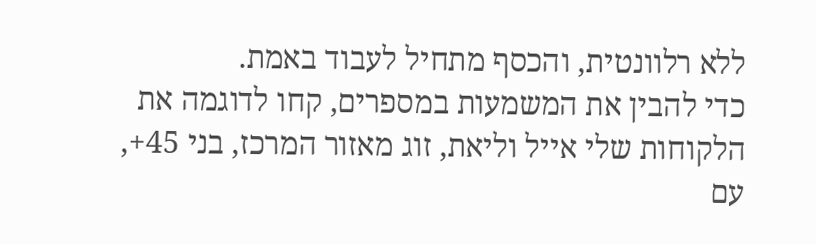ללא רלוונטית, והכסף מתחיל לעבוד באמת.
כדי להבין את המשמעות במספרים, קחו לדוגמה את הלקוחות שלי אייל וליאת, זוג מאזור המרכז, בני 45+, עם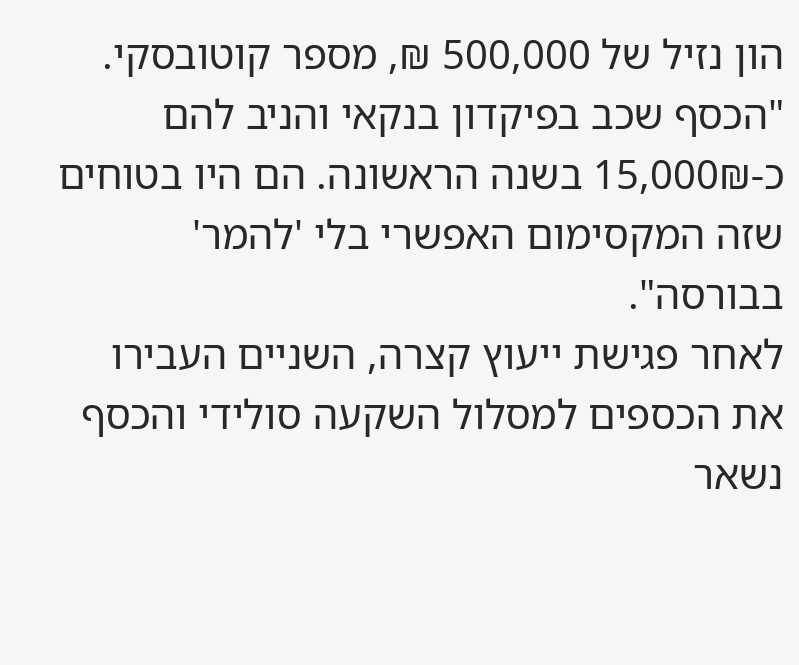הון נזיל של 500,000 ₪, מספר קוטובסקי. "הכסף שכב בפיקדון בנקאי והניב להם כ-15,000₪ בשנה הראשונה. הם היו בטוחים שזה המקסימום האפשרי בלי 'להמר' בבורסה".
לאחר פגישת ייעוץ קצרה, השניים העבירו את הכספים למסלול השקעה סולידי והכסף נשאר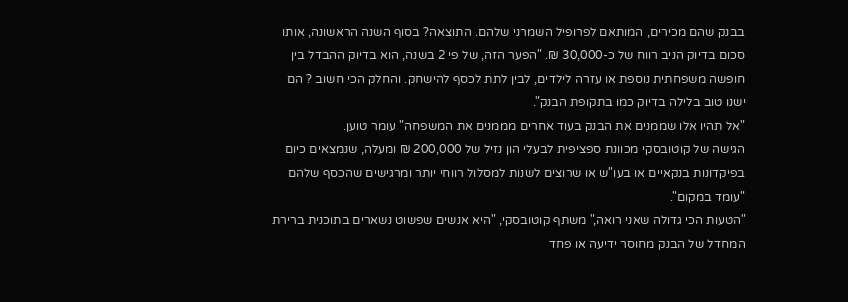בבנק שהם מכירים, המותאם לפרופיל השמרני שלהם. התוצאה? בסוף השנה הראשונה, אותו סכום בדיוק הניב רווח של כ-30,000 ₪. "הפער הזה, של פי 2 בשנה, הוא בדיוק ההבדל בין חופשה משפחתית נוספת או עזרה לילדים, לבין לתת לכסף להישחק. והחלק הכי חשוב ? הם ישנו טוב בלילה בדיוק כמו בתקופת הבנק".
"אל תהיו אלו שממנים את הבנק בעוד אחרים מממנים את המשפחה" עומר טוען.
הגישה של קוטובסקי מכוונת ספציפית לבעלי הון נזיל של 200,000 ₪ ומעלה, שנמצאים כיום בפיקדונות בנקאיים או בעו"ש או שרוצים לשנות למסלול רווחי יותר ומרגישים שהכסף שלהם "עומד במקום".
"הטעות הכי גדולה שאני רואה," משתף קוטובסקי, "היא אנשים שפשוט נשארים בתוכנית ברירת המחדל של הבנק מחוסר ידיעה או פחד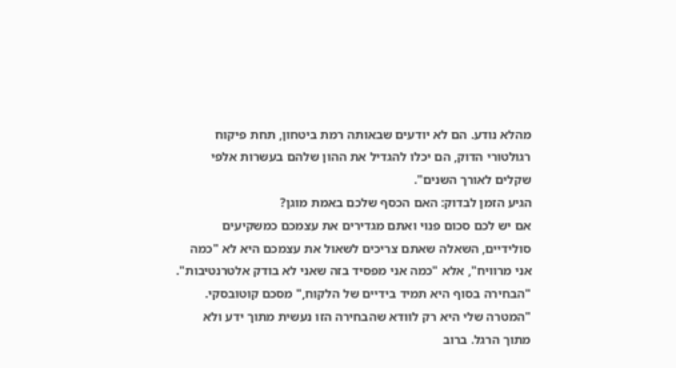מהלא נודע. הם לא יודעים שבאותה רמת ביטחון, תחת פיקוח רגולטורי הדוק, הם יכלו להגדיל את ההון שלהם בעשרות אלפי שקלים לאורך השנים".
הגיע הזמן לבדוק: האם הכסף שלכם באמת מוגן?
אם יש לכם סכום פנוי ואתם מגדירים את עצמכם כמשקיעים סולידיים, השאלה שאתם צריכים לשאול את עצמכם היא לא "כמה אני מרוויח", אלא "כמה אני מפסיד בזה שאני לא בודק אלטרנטיבות".
"הבחירה בסוף היא תמיד בידיים של הלקוח," מסכם קוטובסקי. "המטרה שלי היא רק לוודא שהבחירה הזו נעשית מתוך ידע ולא מתוך הרגל. ברוב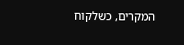המקרים, כשלקוח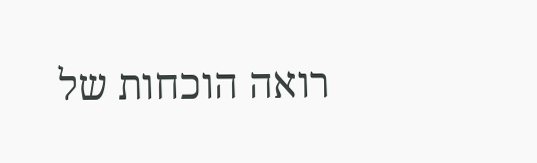רואה הוכחות של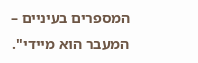המספרים בעיניים – המעבר הוא מיידי".